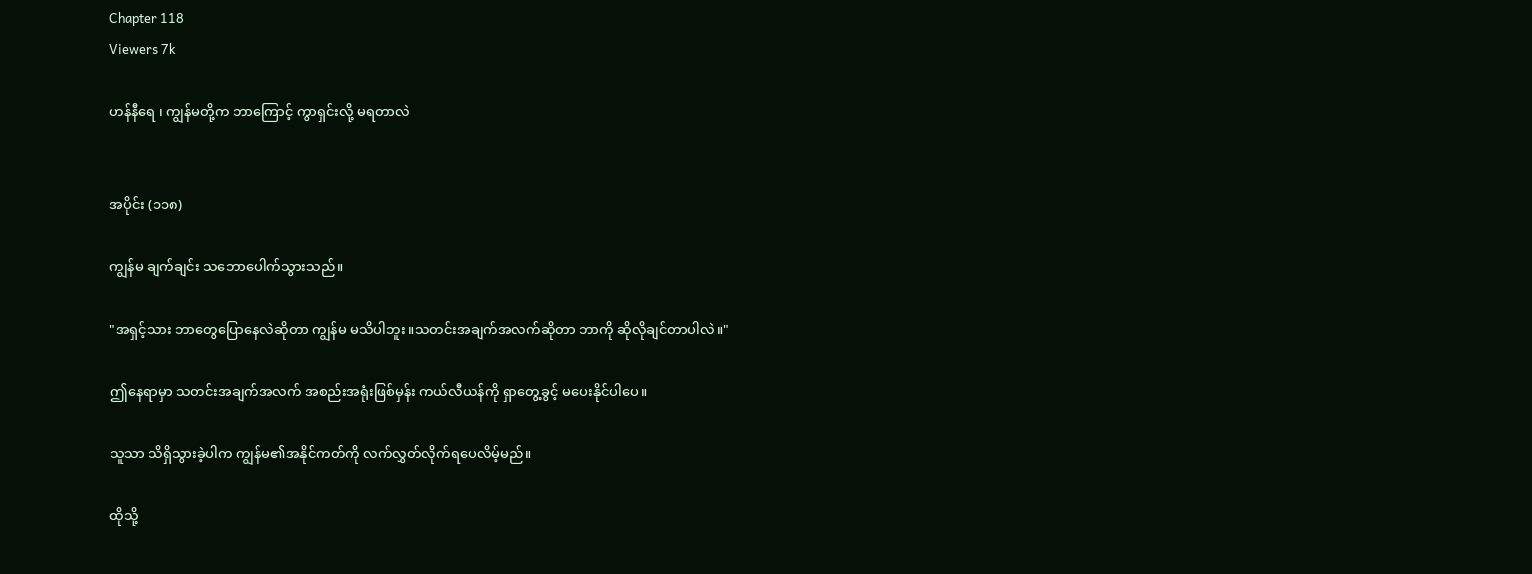Chapter 118
Viewers 7k

ဟန်နီရေ ၊ ကျွန်မတို့က ဘာကြောင့် ကွာရှင်းလို့ မရတာလဲ


အပိုင်း (၁၁၈)

ကျွန်မ ချက်ချင်း သဘောပေါက်သွားသည်။

"အရှင့်သား ဘာတွေပြောနေလဲဆိုတာ ကျွန်မ မသိပါဘူး။သတင်းအချက်အလက်ဆိုတာ ဘာကို ဆိုလိုချင်တာပါလဲ။"

ဤနေရာမှာ သတင်းအချက်အလက် အစည်းအရုံးဖြစ်မှန်း ကယ်လီယန်ကို ရှာတွေ့ခွင့် မပေးနိုင်ပါပေ။

သူသာ သိရှိသွားခဲ့ပါက ကျွန်မ၏အနိုင်ကတ်ကို လက်လွှတ်လိုက်ရပေလိမ့်မည်။

ထိုသို့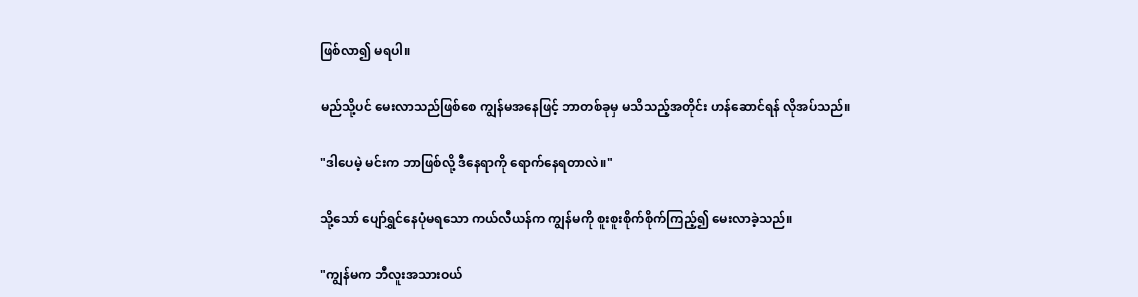ဖြစ်လာ၍ မရပါ။

မည်သို့ပင် မေးလာသည်ဖြစ်စေ ကျွန်မအနေဖြင့် ဘာတစ်ခုမှ မသိသည့်အတိုင်း ဟန်ဆောင်ရန် လိုအပ်သည်။

"ဒါပေမဲ့ မင်းက ဘာဖြစ်လို့ ဒီနေရာကို ရောက်နေရတာလဲ။"

သို့သော် ပျော်ရွှင်နေပုံမရသော ကယ်လီယန်က ကျွန်မကို စူးစူးစိုက်စိုက်ကြည့်၍ မေးလာခဲ့သည်။

"ကျွန်မက ဘီလူးအသားဝယ်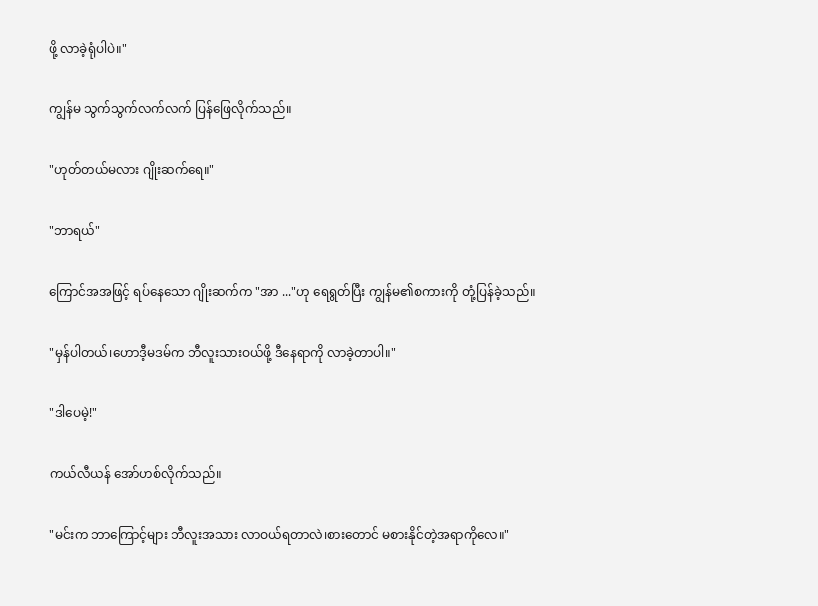ဖို့ လာခဲ့ရုံပါပဲ။"

ကျွန်မ သွက်သွက်လက်လက် ပြန်ဖြေလိုက်သည်။

"ဟုတ်တယ်မလား ဂျိုးဆက်ရေ။"

"ဘာရယ်"

ကြောင်အအဖြင့် ရပ်နေသော ဂျိုးဆက်က "အာ ..."ဟု ရေရွတ်ပြီး ကျွန်မ၏စကားကို တုံ့ပြန်ခဲ့သည်။

"မှန်ပါတယ်၊ဟောဒီ့မဒမ်က ဘီလူးသားဝယ်ဖို့ ဒီနေရာကို လာခဲ့တာပါ။"

"ဒါပေမဲ့!"

ကယ်လီယန် အော်ဟစ်လိုက်သည်။

"မင်းက ဘာကြောင့်များ ဘီလူးအသား လာဝယ်ရတာလဲ၊စားတောင် မစားနိုင်တဲ့အရာကိုလေ။"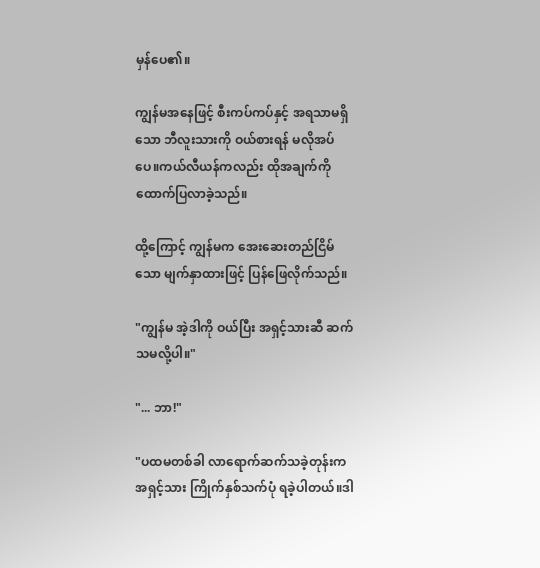မှန်ပေ၏။

ကျွန်မအနေဖြင့် စီးကပ်ကပ်နှင့် အရသာမရှိသော ဘီလူးသားကို ဝယ်စားရန် မလိုအပ်ပေ။ကယ်လီယန်ကလည်း ထိုအချက်ကို ထောက်ပြလာခဲ့သည်။

ထို့ကြောင့် ကျွန်မက အေးဆေးတည်ငြိမ်သော မျက်နှာထားဖြင့် ပြန်ဖြေလိုက်သည်။

"ကျွန်မ အဲ့ဒါကို ဝယ်ပြီး အရှင့်သားဆီ ဆက်သမလို့ပါ။"

"... ဘာ!"

"ပထမတစ်ခါ လာရောက်ဆက်သခဲ့တုန်းက အရှင့်သား ကြိုက်နှစ်သက်ပုံ ရခဲ့ပါတယ်။ဒါ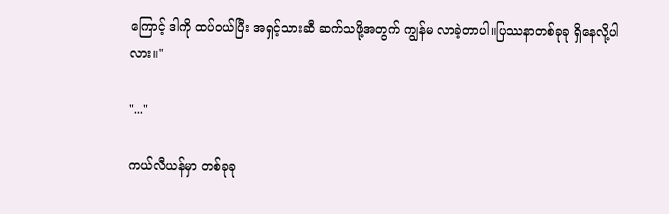ကြောင့် ဒါကို ထပ်ဝယ်ပြီး အရှင့်သားဆီ ဆက်သဖို့အတွက် ကျွန်မ လာခဲ့တာပါ။ပြဿနာတစ်ခုခု ရှိနေလို့ပါလား။"

"..."

ကယ်လီယန်မှာ တစ်ခုခု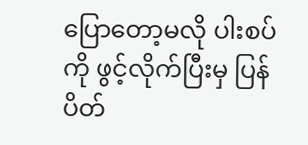ပြောတော့မလို ပါးစပ်ကို ဖွင့်လိုက်ပြီးမှ ပြန်ပိတ်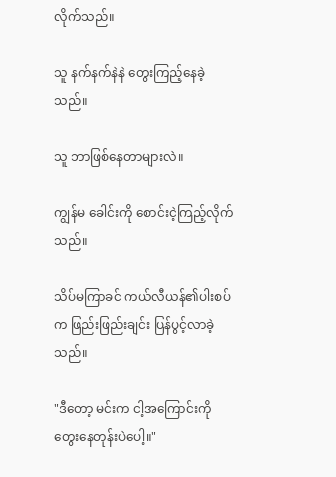လိုက်သည်။

သူ နက်နက်နဲနဲ တွေးကြည့်နေခဲ့သည်။

သူ ဘာဖြစ်နေတာများလဲ။

ကျွန်မ ခေါင်းကို စောင်းငဲ့ကြည့်လိုက်သည်။

သိပ်မကြာခင် ကယ်လီယန်၏ပါးစပ်က ဖြည်းဖြည်းချင်း ပြန်ပွင့်လာခဲ့သည်။

"ဒီတော့ မင်းက ငါ့အကြောင်းကို တွေးနေတုန်းပဲပေါ့။"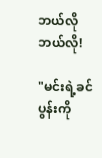ဘယ်လို ဘယ်လို!

"မင်းရဲ့ခင်ပွန်းကို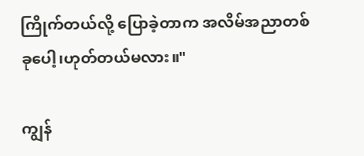ကြိုက်တယ်လို့ ပြောခဲ့တာက အလိမ်အညာတစ်ခုပေါ့၊ဟုတ်တယ်မလား။"

ကျွန်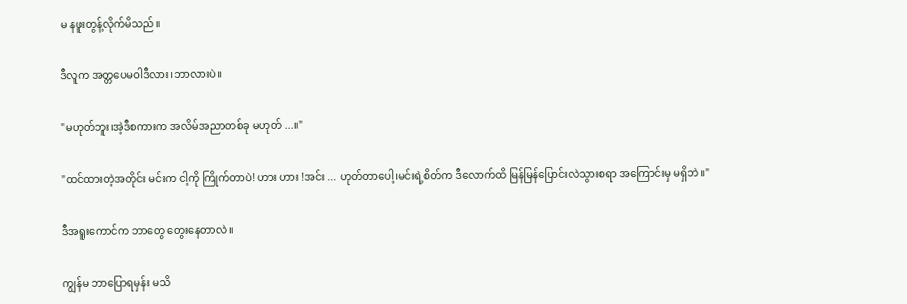မ နဖူးတွန့်လိုက်မိသည်။

ဒီလူက အတ္တပေမဝါဒီလား၊ဘာလားပဲ။

"မဟုတ်ဘူး၊အဲ့ဒီစကားက အလိမ်အညာတစ်ခု မဟုတ် ...။"

"ထင်ထားတဲ့အတိုင်း မင်းက ငါ့ကို ကြိုက်တာပဲ! ဟား ဟား !အင်း ... ဟုတ်တာပေါ့၊မင်းရဲ့စိတ်က ဒီလောက်ထိ မြန်မြန်ပြောင်းလဲသွားစရာ အကြောင်းမှ မရှိဘဲ။"

ဒီအရူးကောင်က ဘာတွေ တွေးနေတာလဲ။

ကျွန်မ ဘာပြောရမှန်း မသိ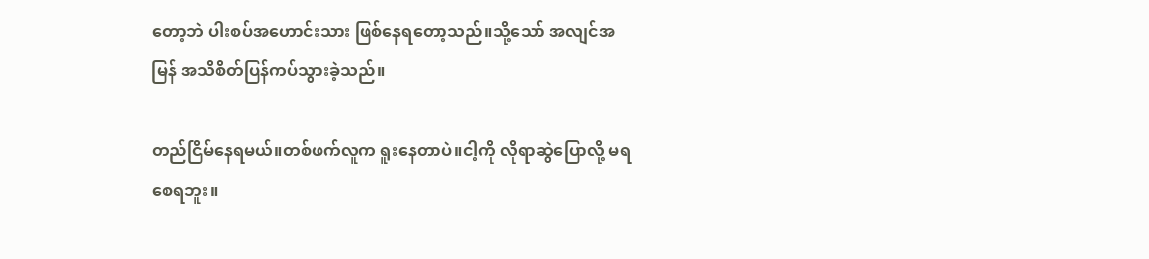တော့ဘဲ ပါးစပ်အဟောင်းသား ဖြစ်နေရတော့သည်။သို့သော် အလျင်အမြန် အသိစိတ်ပြန်ကပ်သွားခဲ့သည်။

တည်ငြိမ်နေရမယ်။တစ်ဖက်လူက ရူးနေတာပဲ။ငါ့ကို လိုရာဆွဲပြောလို့ မရစေရဘူး။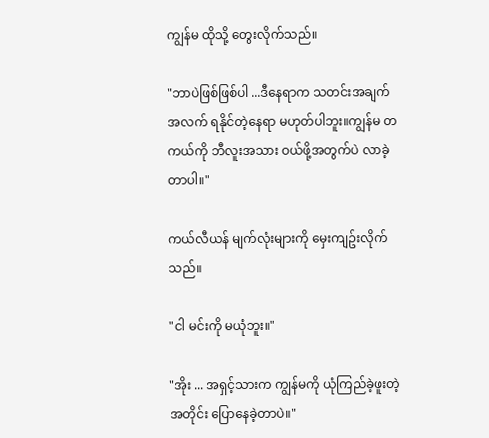ကျွန်မ ထိုသို့ တွေးလိုက်သည်။

"ဘာပဲဖြစ်ဖြစ်ပါ ...ဒီနေရာက သတင်းအချက်အလက် ရနိုင်တဲ့နေရာ မဟုတ်ပါဘူး။ကျွန်မ တကယ်ကို ဘီလူးအသား ဝယ်ဖို့အတွက်ပဲ လာခဲ့တာပါ။"

ကယ်လီယန် မျက်လုံးများကို မှေးကျဥ်းလိုက်သည်။

"ငါ မင်းကို မယုံဘူး။"

"အိုး ... အရှင့်သားက ကျွန်မကို ယုံကြည်ခဲ့ဖူးတဲ့အတိုင်း ပြောနေခဲ့တာပဲ။"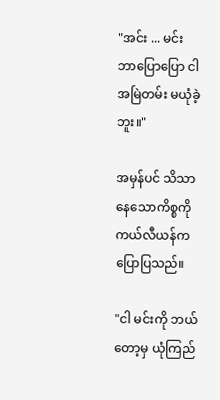"အင်း ... မင်း ဘာပြောပြော ငါ အမြဲတမ်း မယုံခဲ့ဘူး။"

အမှန်ပင် သိသာနေသောကိစ္စကို ကယ်လီယန်က ပြောပြသည်။

"ငါ မင်းကို ဘယ်တော့မှ ယုံကြည်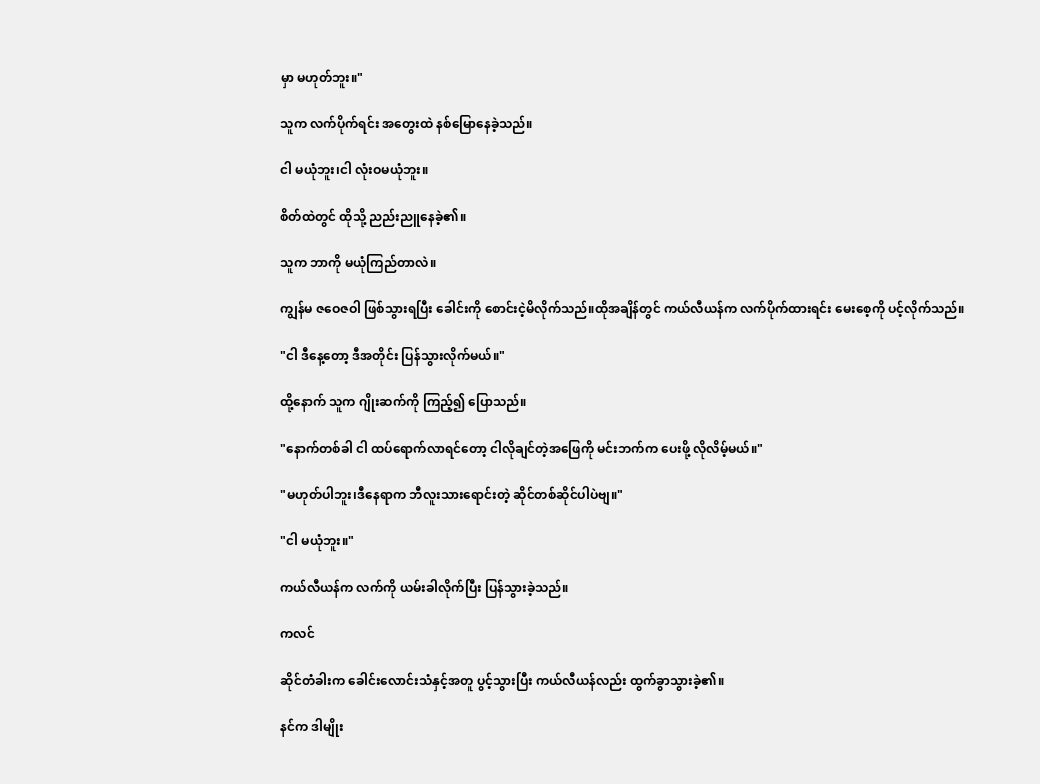မှာ မဟုတ်ဘူး။"

သူက လက်ပိုက်ရင်း အတွေးထဲ နစ်မြောနေခဲ့သည်။

ငါ မယုံဘူး၊ငါ လုံးဝမယုံဘူး။

စိတ်ထဲတွင် ထိုသို့ ညည်းညူနေခဲ့၏။

သူက ဘာကို မယုံကြည်တာလဲ။

ကျွန်မ ဇဝေဇဝါ ဖြစ်သွားရပြီး ခေါင်းကို စောင်းငဲ့မိလိုက်သည်။ထိုအချိန်တွင် ကယ်လီယန်က လက်ပိုက်ထားရင်း မေးစေ့ကို ပင့်လိုက်သည်။

"ငါ ဒီနေ့တော့ ဒီအတိုင်း ပြန်သွားလိုက်မယ်။"

ထို့နောက် သူက ဂျိုးဆက်ကို ကြည့်၍ ပြောသည်။

"နောက်တစ်ခါ ငါ ထပ်ရောက်လာရင်တော့ ငါလိုချင်တဲ့အဖြေကို မင်းဘက်က ပေးဖို့ လိုလိမ့်မယ်။"

"မဟုတ်ပါဘူး၊ဒီနေရာက ဘီလူးသားရောင်းတဲ့ ဆိုင်တစ်ဆိုင်ပါပဲဗျ။"

"ငါ မယုံဘူး။"

ကယ်လီယန်က လက်ကို ယမ်းခါလိုက်ပြီး ပြန်သွားခဲ့သည်။

ကလင်

ဆိုင်တံခါးက ခေါင်းလောင်းသံနှင့်အတူ ပွင့်သွားပြီး ကယ်လီယန်လည်း ထွက်ခွာသွားခဲ့၏။

နင်က ဒါမျိုး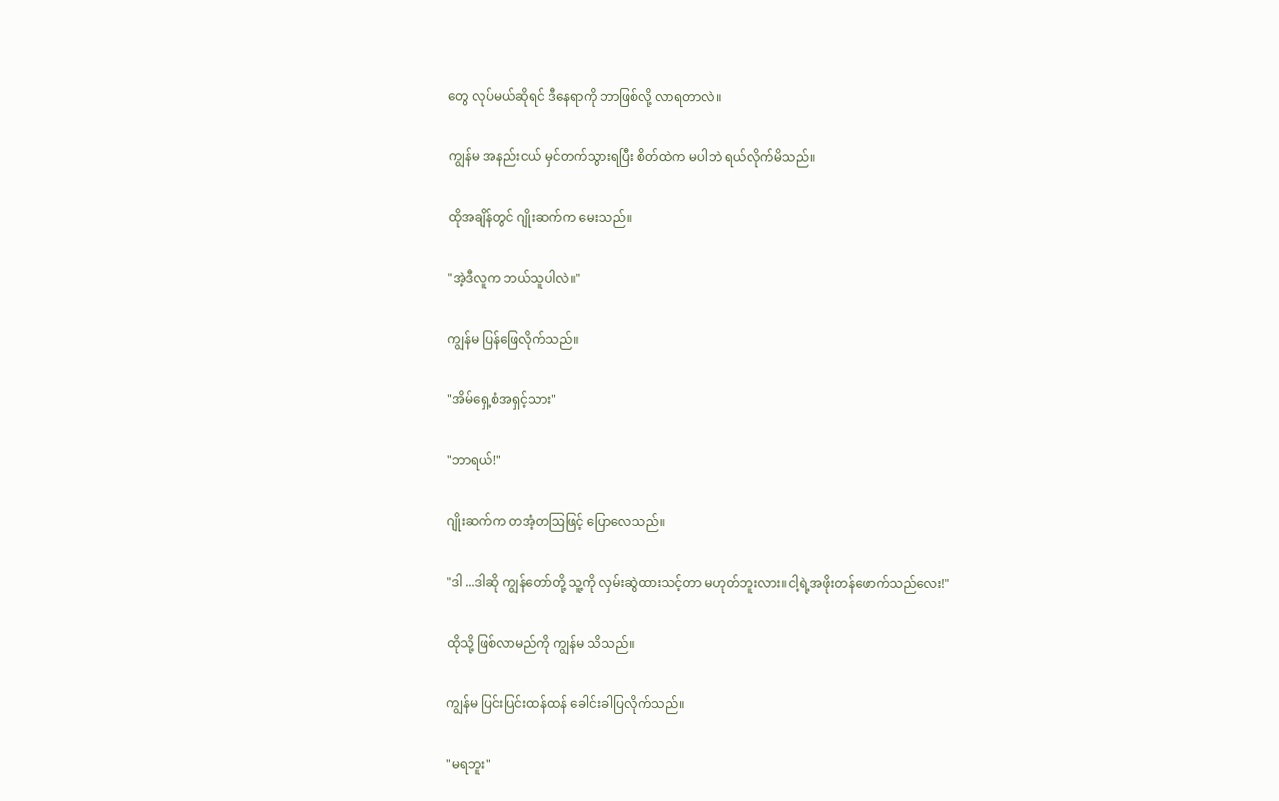တွေ လုပ်မယ်ဆိုရင် ဒီနေရာကို ဘာဖြစ်လို့ လာရတာလဲ။

ကျွန်မ အနည်းငယ် မှင်တက်သွားရပြီး စိတ်ထဲက မပါဘဲ ရယ်လိုက်မိသည်။

ထိုအချိန်တွင် ဂျိုးဆက်က မေးသည်။

"အဲ့ဒီလူက ဘယ်သူပါလဲ။"

ကျွန်မ ပြန်ဖြေလိုက်သည်။

"အိမ်ရှေ့စံအရှင့်သား"

"ဘာရယ်!"

ဂျိုးဆက်က တအံ့တဩဖြင့် ပြောလေသည်။

"ဒါ ...ဒါဆို ကျွန်တော်တို့ သူ့ကို လှမ်းဆွဲထားသင့်တာ မဟုတ်ဘူးလား။ငါ့ရဲ့အဖိုးတန်ဖောက်သည်လေး!"

ထိုသို့ ဖြစ်လာမည်ကို ကျွန်မ သိသည်။

ကျွန်မ ပြင်းပြင်းထန်ထန် ခေါင်းခါပြလိုက်သည်။

"မရဘူး"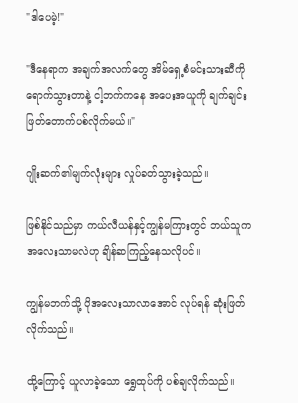"ဒါပေမဲ့!"

"ဒီနေရာက အချက်အလက်တွေ အိမ်ရှေ့စံမင်းသားဆီကို ရောက်သွားတာနဲ့ ငါ့ဘက်ကနေ အပေးအယူကို ချက်ချင်း ဖြတ်တောက်ပစ်လိုက်မယ်။"

ဂျိုးဆက်၏မျက်လုံးများ လှုပ်ခတ်သွားခဲ့သည်။

ဖြစ်နိုင်သည်မှာ ကယ်လီယန်နှင့်ကျွန်မကြားတွင် ဘယ်သူက အလေးသာမလဲဟု ချိန်ဆကြည့်နေသလိုပင်။

ကျွန်မဘက်သို့ ပိုအလေးသာလာအောင် လုပ်ရန် ဆုံးဖြတ်လိုက်သည်။

ထို့ကြောင့် ယူလာခဲ့သော ရွှေထုပ်ကို ပစ်ချလိုက်သည်။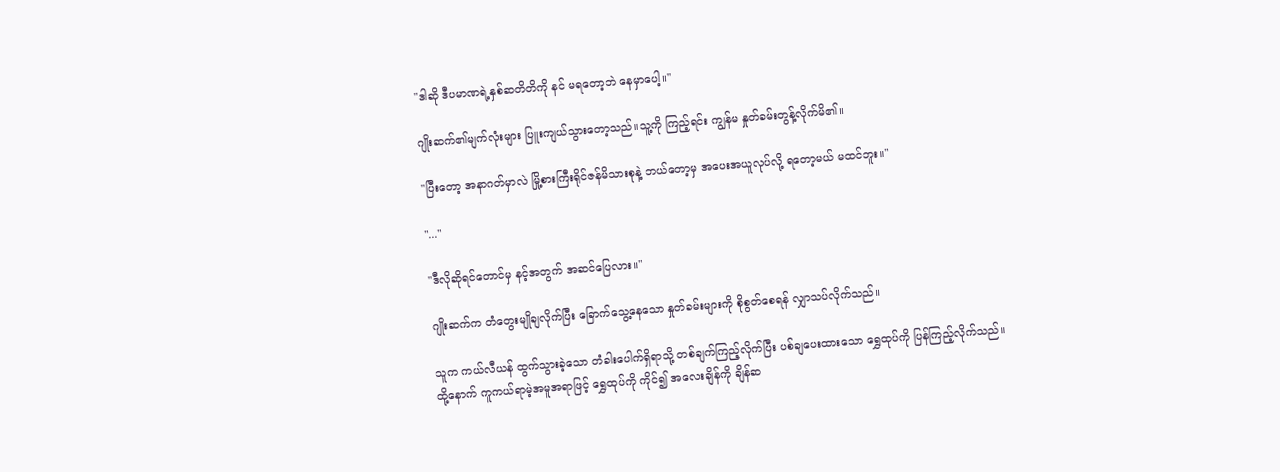"ဒါဆို ဒီပမာဏရဲ့နှစ်ဆတိတိကို နင် မရတော့ဘဲ နေမှာပေါ့။"

ဂျိုးဆက်၏မျက်လုံးများ ပြူးကျယ်သွားတော့သည်။သူ့ကို ကြည့်ရင်း ကျွန်မ နှုတ်ခမ်းတွန့်လိုက်မိ၏။

"ပြီးတော့ အနာဂတ်မှာလဲ မြို့စားကြီးရိုင်ဇန်မိသားစုနဲ့ ဘယ်တော့မှ အပေးအယူလုပ်လို့ ရတော့မယ် မထင်ဘူး။"

"..."

"ဒီလိုဆိုရင်တောင်မှ နင့်အတွက် အဆင်ပြေလား။"

ဂျိုးဆက်က တံတွေးမျိုချလိုက်ပြီး ခြောက်သွေ့နေသော နှုတ်ခမ်းများကို စိုစွတ်စေရန် လျှာသပ်လိုက်သည်။

သူက ကယ်လီယန် ထွက်သွားခဲ့သော တံခါးပေါက်ရှိရာသို့ တစ်ချက်ကြည့်လိုက်ပြီး ပစ်ချပေးထားသော ရွှေထုပ်ကို ပြန်ကြည့်လိုက်သည်။ထို့နောက် ကူကယ်ရာမဲ့အမူအရာဖြင့် ရွှေထုပ်ကို ကိုင်၍ အလေးချိန်ကို ချိန်ဆ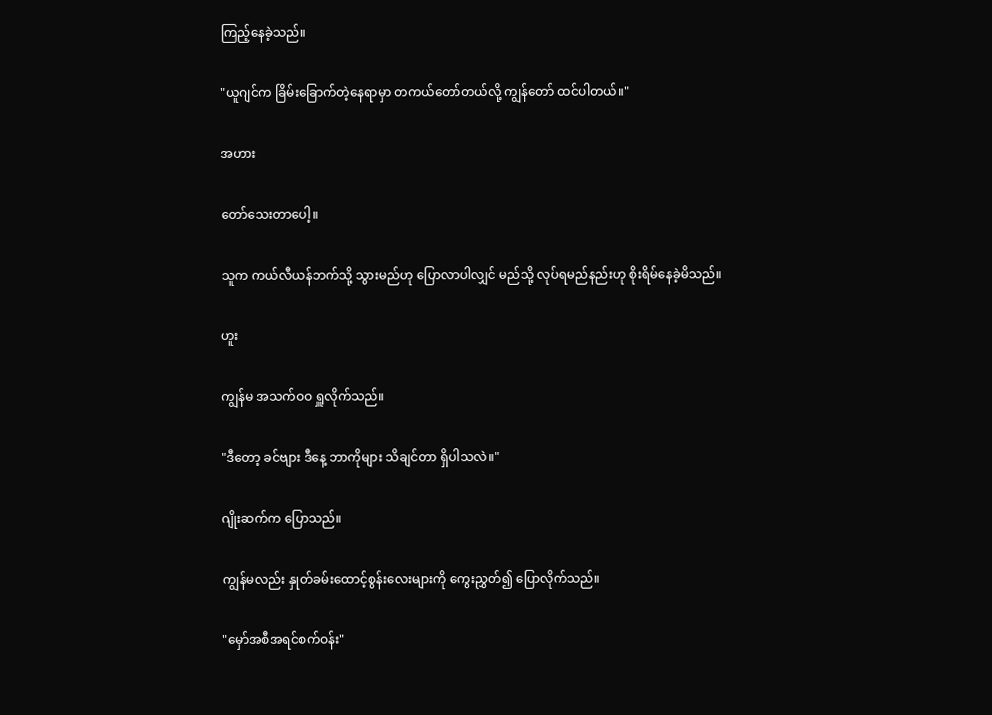ကြည့်နေခဲ့သည်။

"ယူဂျင်က ခြိမ်းခြောက်တဲ့နေရာမှာ တကယ်တော်တယ်လို့ ကျွန်တော် ထင်ပါတယ်။"

အဟား

တော်သေးတာပေါ့။

သူက ကယ်လီယန်ဘက်သို့ သွားမည်ဟု ပြောလာပါလျှင် မည်သို့ လုပ်ရမည်နည်းဟု စိုးရိမ်နေခဲ့မိသည်။

ဟူး

ကျွန်မ အသက်ဝဝ ရှူလိုက်သည်။

"ဒီတော့ ခင်ဗျား ဒီနေ့ ဘာကိုများ သိချင်တာ ရှိပါသလဲ။"

ဂျိုးဆက်က ပြောသည်။

ကျွန်မလည်း နှုတ်ခမ်းထောင့်စွန်းလေးများကို ကွေးညွှတ်၍ ပြောလိုက်သည်။

"မှော်အစီအရင်စက်ဝန်း"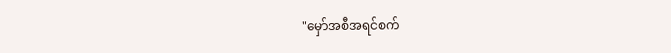"မှော်အစီအရင်စက်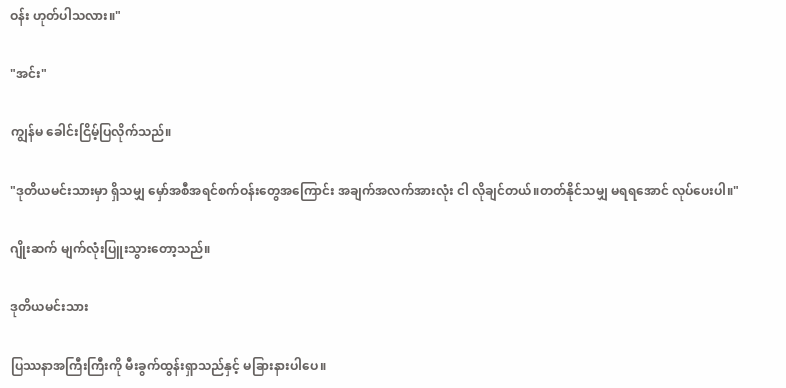ဝန်း ဟုတ်ပါသလား။"

"အင်း"

ကျွန်မ ခေါင်းငြိမ့်ပြလိုက်သည်။

"ဒုတိယမင်းသားမှာ ရှိသမျှ မှော်အစီအရင်စက်ဝန်းတွေအကြောင်း အချက်အလက်အားလုံး ငါ လိုချင်တယ်။တတ်နိုင်သမျှ မရရအောင် လုပ်ပေးပါ။"

ဂျိုးဆက် မျက်လုံးပြူးသွားတော့သည်။

ဒုတိယမင်းသား

ပြဿနာအကြီးကြီးကို မီးခွက်ထွန်းရှာသည်နှင့် မခြားနားပါပေ။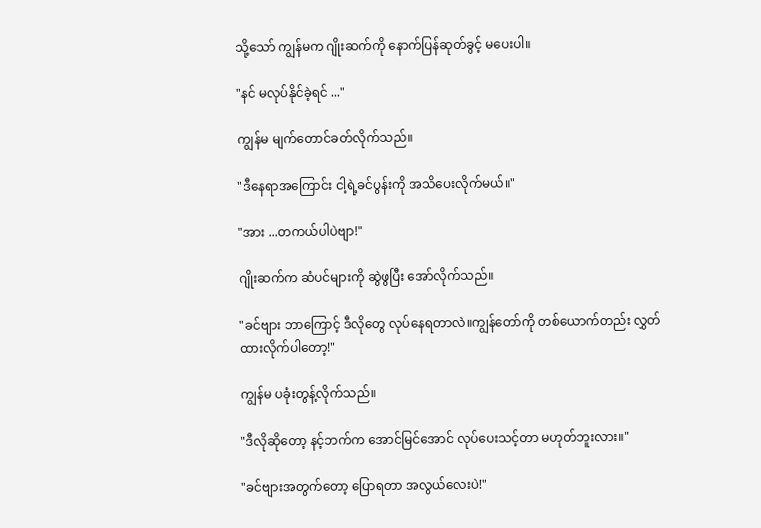သို့သော် ကျွန်မက ဂျိုးဆက်ကို နောက်ပြန်ဆုတ်ခွင့် မပေးပါ။

"နင် မလုပ်နိုင်ခဲ့ရင် ..."

ကျွန်မ မျက်တောင်ခတ်လိုက်သည်။

"ဒီနေရာအကြောင်း ငါ့ရဲ့ခင်ပွန်းကို အသိပေးလိုက်မယ်။"

"အား ...တကယ်ပါပဲဗျာ!"

ဂျိုးဆက်က ဆံပင်များကို ဆွဲဖွပြီး အော်လိုက်သည်။

"ခင်ဗျား ဘာကြောင့် ဒီလိုတွေ လုပ်နေရတာလဲ။ကျွန်တော်ကို တစ်ယောက်တည်း လွှတ်ထားလိုက်ပါတော့!"

ကျွန်မ ပခုံးတွန့်လိုက်သည်။

"ဒီလိုဆိုတော့ နင့်ဘက်က အောင်မြင်အောင် လုပ်ပေးသင့်တာ မဟုတ်ဘူးလား။"

"ခင်ဗျားအတွက်တော့ ပြောရတာ အလွယ်လေးပဲ!"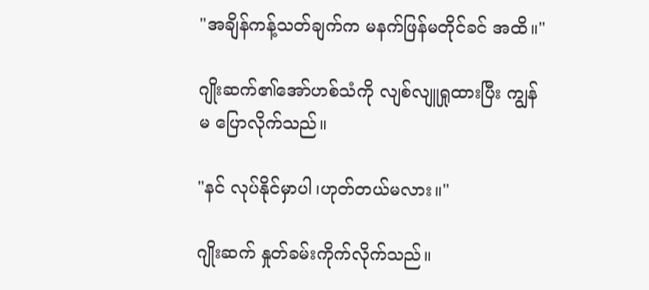"အချိန်ကန့်သတ်ချက်က မနက်ဖြန်မတိုင်ခင် အထိ။"

ဂျိုးဆက်၏အော်ဟစ်သံကို လျစ်လျူရှုထားပြီး ကျွန်မ ပြောလိုက်သည်။

"နင် လုပ်နိုင်မှာပါ၊ဟုတ်တယ်မလား။"

ဂျိုးဆက် နှုတ်ခမ်းကိုက်လိုက်သည်။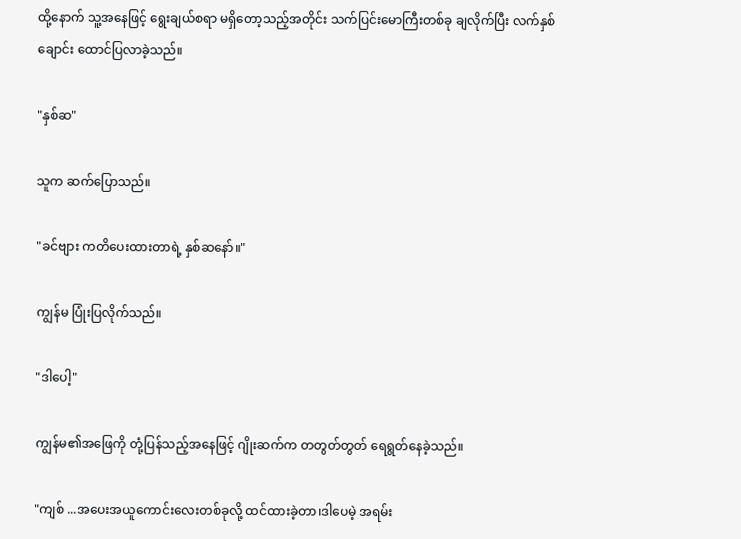ထို့နောက် သူ့အနေဖြင့် ရွေးချယ်စရာ မရှိတော့သည့်အတိုင်း သက်ပြင်းမောကြီးတစ်ခု ချလိုက်ပြီး လက်နှစ်ချောင်း ထောင်ပြလာခဲ့သည်။

"နှစ်ဆ"

သူက ဆက်ပြောသည်။

"ခင်ဗျား ကတိပေးထားတာရဲ့ နှစ်ဆနော်။"

ကျွန်မ ပြုံးပြလိုက်သည်။

"ဒါပေါ့"

ကျွန်မ၏အဖြေကို တုံ့ပြန်သည့်အနေဖြင့် ဂျိုးဆက်က တတွတ်တွတ် ရေရွတ်နေခဲ့သည်။

"ကျစ် ...အပေးအယူကောင်းလေးတစ်ခုလို့ ထင်ထားခဲ့တာ၊ဒါပေမဲ့ အရမ်း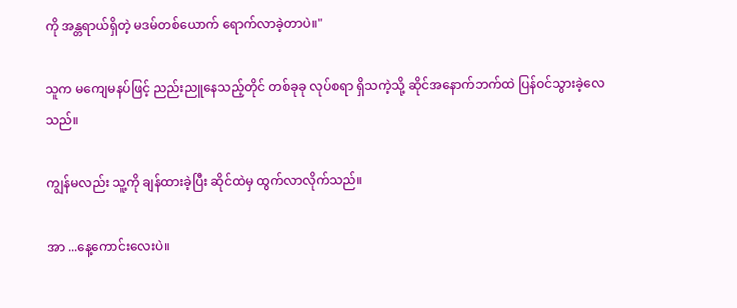ကို အန္တရာယ်ရှိတဲ့ မဒမ်တစ်ယောက် ရောက်လာခဲ့တာပဲ။"

သူက မကျေမနပ်ဖြင့် ညည်းညူနေသည့်တိုင် တစ်ခုခု လုပ်စရာ ရှိသကဲ့သို့ ဆိုင်အနောက်ဘက်ထဲ ပြန်ဝင်သွားခဲ့လေသည်။

ကျွန်မလည်း သူ့ကို ချန်ထားခဲ့ပြီး ဆိုင်ထဲမှ ထွက်လာလိုက်သည်။

အာ ...နေ့ကောင်းလေးပဲ။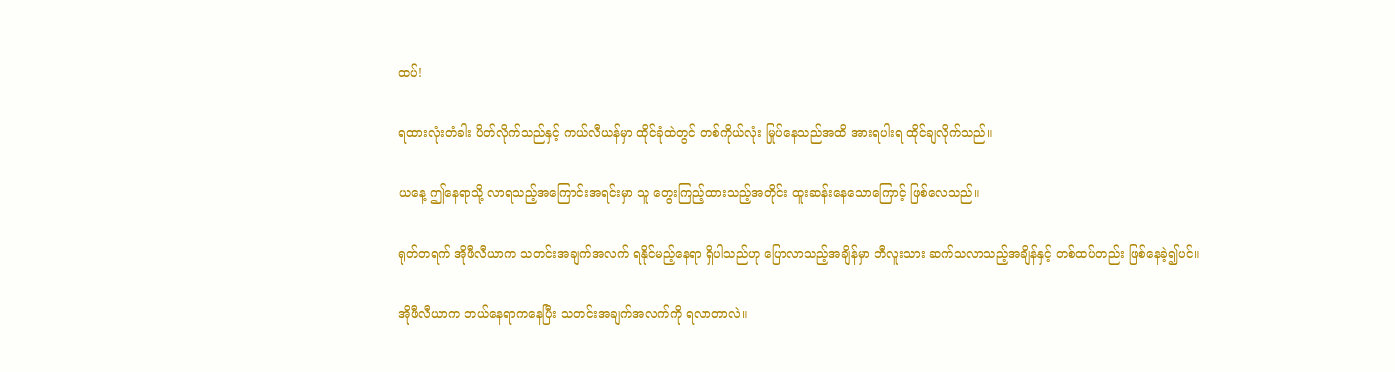ထပ်!

ရထားလုံးတံခါး ပိတ်လိုက်သည်နှင့် ကယ်လီယန်မှာ ထိုင်ခုံထဲတွင် တစ်ကိုယ်လုံး မြုပ်နေသည်အထိ အားရပါးရ ထိုင်ချလိုက်သည်။

ယနေ့ ဤနေရာသို့ လာရသည့်အကြောင်းအရင်းမှာ သူ တွေးကြည့်ထားသည့်အတိုင်း ထူးဆန်းနေသောကြောင့် ဖြစ်လေသည်။

ရုတ်တရက် အိုဖီလီယာက သတင်းအချက်အလက် ရနိုင်မည့်နေရာ ရှိပါသည်ဟု ပြောလာသည့်အချိန်မှာ ဘီလူးသား ဆက်သလာသည့်အချိန်နှင့် တစ်ထပ်တည်း ဖြစ်နေခဲ့၍ပင်။

အိုဖီလီယာက ဘယ်နေရာကနေပြီး သတင်းအချက်အလက်ကို ရလာတာလဲ။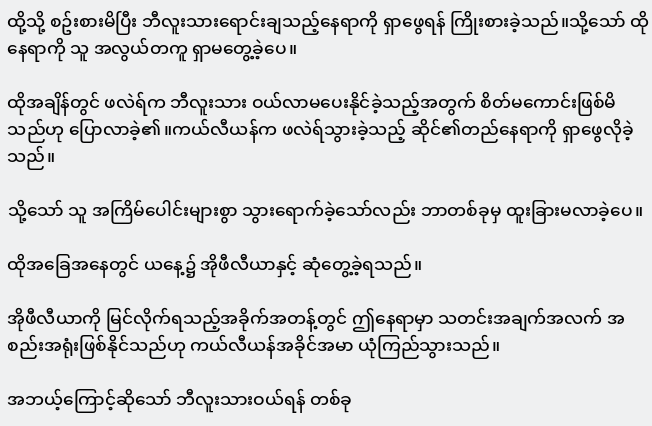ထို့သို့ စဥ်းစားမိပြီး ဘီလူးသားရောင်းချသည့်နေရာကို ရှာဖွေရန် ကြိုးစားခဲ့သည်။သို့သော် ထိုနေရာကို သူ အလွယ်တကူ ရှာမတွေ့ခဲ့ပေ။

ထိုအချိန်တွင် ဖလဲရ်က ဘီလူးသား ဝယ်လာမပေးနိုင်ခဲ့သည့်အတွက် စိတ်မကောင်းဖြစ်မိသည်ဟု ပြောလာခဲ့၏။ကယ်လီယန်က ဖလဲရ်သွားခဲ့သည့် ဆိုင်၏တည်နေရာကို ရှာဖွေလိုခဲ့သည်။

သို့သော် သူ အကြိမ်ပေါင်းများစွာ သွားရောက်ခဲ့သော်လည်း ဘာတစ်ခုမှ ထူးခြားမလာခဲ့ပေ။

ထိုအခြေအနေတွင် ယနေ့၌ အိုဖီလီယာနှင့် ဆုံတွေ့ခဲ့ရသည်။

အိုဖီလီယာကို မြင်လိုက်ရသည့်အခိုက်အတန့်တွင် ဤနေရာမှာ သတင်းအချက်အလက် အစည်းအရုံးဖြစ်နိုင်သည်ဟု ကယ်လီယန်အခိုင်အမာ ယုံကြည်သွားသည်။

အဘယ့်ကြောင့်ဆိုသော် ဘီလူးသားဝယ်ရန် တစ်ခု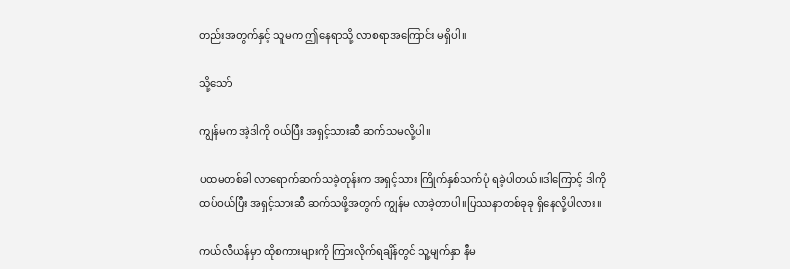တည်းအတွက်နှင့် သူမက ဤနေရာသို့ လာစရာအကြောင်း မရှိပါ။

သို့သော်

ကျွန်မက အဲ့ဒါကို ဝယ်ပြီး အရှင့်သားဆီ ဆက်သမလို့ပါ။

ပထမတစ်ခါ လာရောက်ဆက်သခဲ့တုန်းက အရှင့်သား ကြိုက်နှစ်သက်ပုံ ရခဲ့ပါတယ်။ဒါကြောင့် ဒါကို ထပ်ဝယ်ပြီး အရှင့်သားဆီ ဆက်သဖို့အတွက် ကျွန်မ လာခဲ့တာပါ။ပြဿနာတစ်ခုခု ရှိနေလို့ပါလား။

ကယ်လီယန်မှာ ထိုစကားများကို ကြားလိုက်ရချိန်တွင် သူ့မျက်နှာ နီမ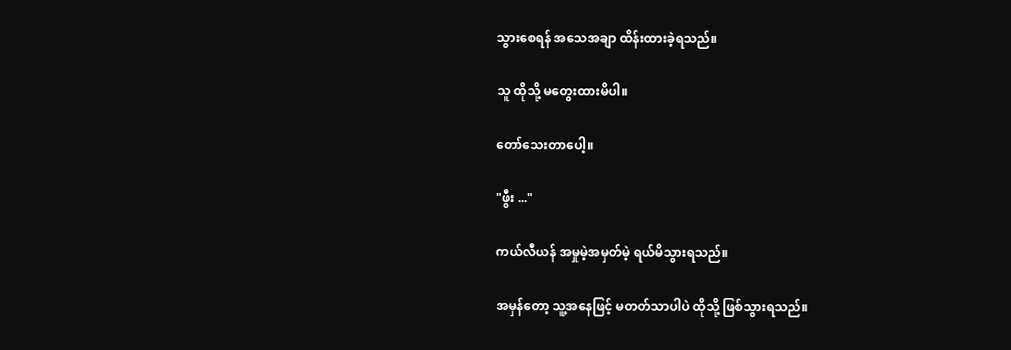သွားစေရန် အသေအချာ ထိန်းထားခဲ့ရသည်။

သူ ထိုသို့ မတွေးထားမိပါ။

တော်သေးတာပေါ့။

"ဖွီး ..."

ကယ်လီယန် အမှုမဲ့အမှတ်မဲ့ ရယ်မိသွားရသည်။

အမှန်တော့ သူ့အနေဖြင့် မတတ်သာပါပဲ ထိုသို့ ဖြစ်သွားရသည်။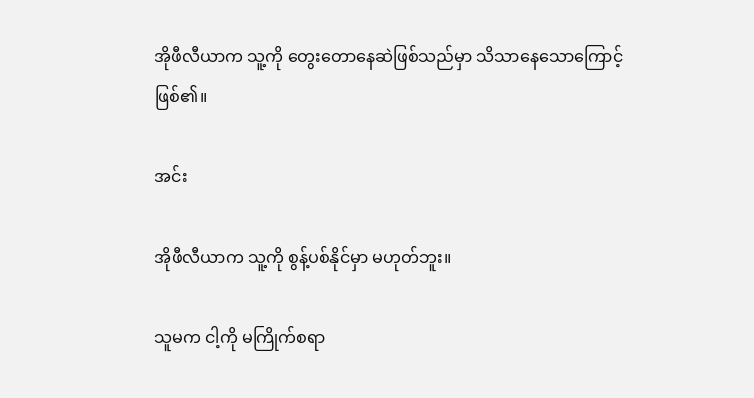အိုဖီလီယာက သူ့ကို တွေးတောနေဆဲဖြစ်သည်မှာ သိသာနေသောကြောင့် ဖြစ်၏။

အင်း

အိုဖီလီယာက သူ့ကို စွန့်ပစ်နိုင်မှာ မဟုတ်ဘူး။

သူမက ငါ့ကို မကြိုက်စရာ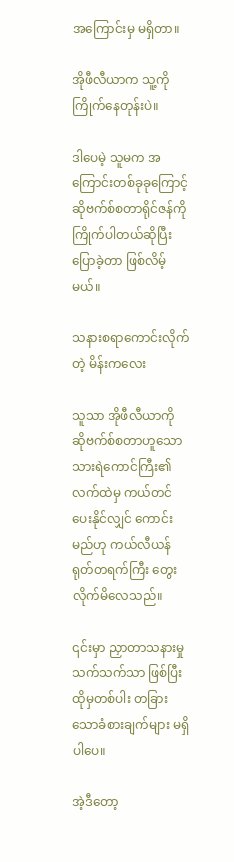အကြောင်းမှ မရှိတာ။

အိုဖီလီယာက သူ့ကို ကြိုက်နေတုန်းပဲ။

ဒါပေမဲ့ သူမက အကြောင်းတစ်ခုခုကြောင့် ဆိုဗက်စ်စတာရိုင်ဇန်ကို ကြိုက်ပါတယ်ဆိုပြီး ပြောခဲ့တာ ဖြစ်လိမ့်မယ်။

သနားစရာကောင်းလိုက်တဲ့ မိန်းကလေး

သူသာ အိုဖီလီယာကို ဆိုဗက်စ်စတာဟူသော သားရဲကောင်ကြီး၏လက်ထဲမှ ကယ်တင်ပေးနိုင်လျှင် ကောင်းမည်ဟု ကယ်လီယန် ရုတ်တရက်ကြီး တွေးလိုက်မိလေသည်။

၎င်းမှာ ညှာတာသနားမှုသက်သက်သာ ဖြစ်ပြီး ထိုမှတစ်ပါး တခြားသောခံစားချက်များ မရှိပါပေ။

အဲ့ဒီတော့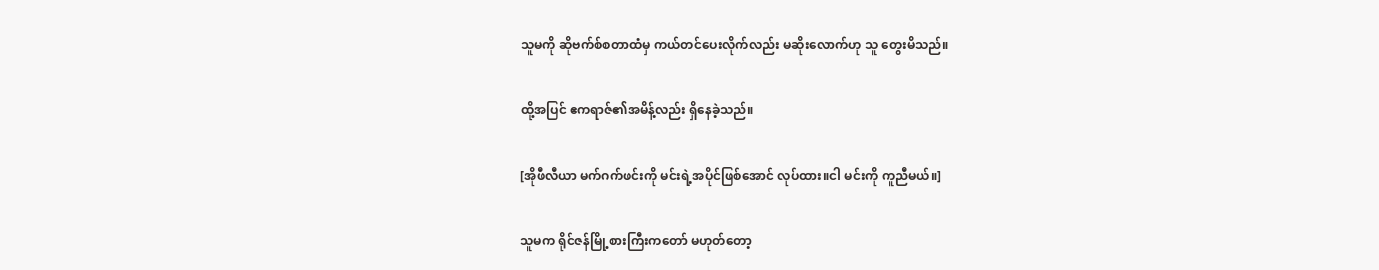သူမကို ဆိုဗက်စ်စတာထံမှ ကယ်တင်ပေးလိုက်လည်း မဆိုးလောက်ဟု သူ တွေးမိသည်။

ထို့အပြင် ဧကရာဇ်၏အမိန့်လည်း ရှိနေခဲ့သည်။

[အိုဖီလီယာ မက်ဂက်ဖင်းကို မင်းရဲ့အပိုင်ဖြစ်အောင် လုပ်ထား။ငါ မင်းကို ကူညီမယ်။]

သူမက ရိုင်ဇန်မြို့စားကြီးကတော် မဟုတ်တော့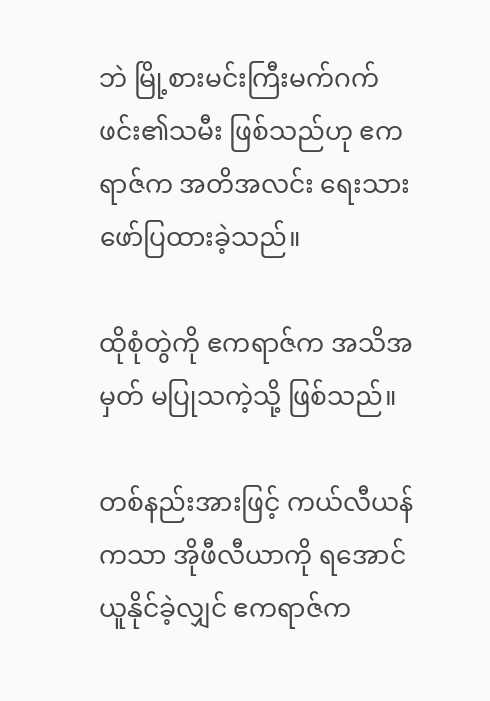ဘဲ မြို့စားမင်းကြီးမက်ဂက်ဖင်း၏သမီး ဖြစ်သည်ဟု ဧကရာဇ်က အတိအလင်း ရေးသားဖော်ပြထားခဲ့သည်။

ထိုစုံတွဲကို ဧကရာဇ်က အသိအမှတ် မပြုသကဲ့သို့ ဖြစ်သည်။

တစ်နည်းအားဖြင့် ကယ်လီယန်ကသာ အိုဖီလီယာကို ရအောင်ယူနိုင်ခဲ့လျှင် ဧကရာဇ်က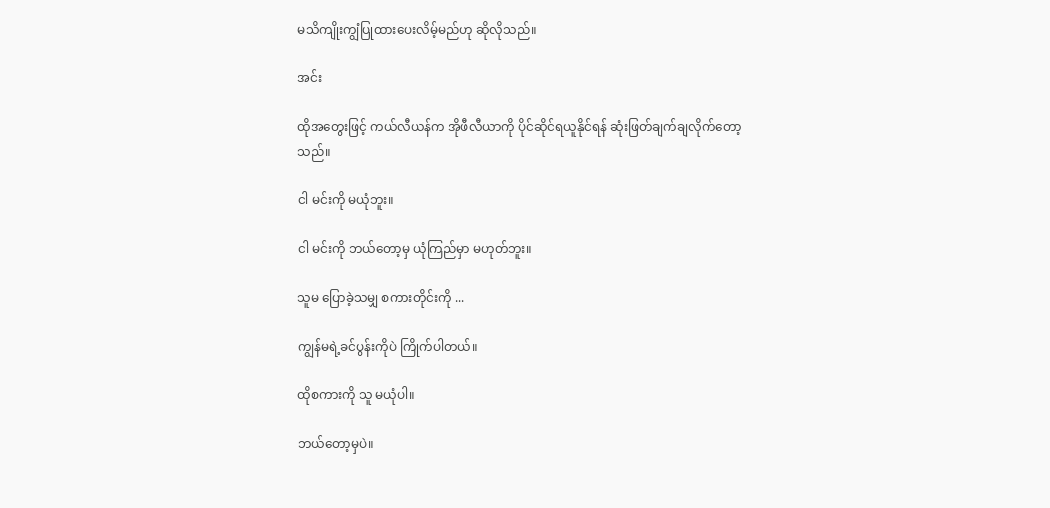မသိကျိုးကျွံပြုထားပေးလိမ့်မည်ဟု ဆိုလိုသည်။

အင်း

ထိုအတွေးဖြင့် ကယ်လီယန်က အိုဖီလီယာကို ပိုင်ဆိုင်ရယူနိုင်ရန် ဆုံးဖြတ်ချက်ချလိုက်တော့သည်။

ငါ မင်းကို မယုံဘူး။

ငါ မင်းကို ဘယ်တော့မှ ယုံကြည်မှာ မဟုတ်ဘူး။

သူမ ပြောခဲ့သမျှ စကားတိုင်းကို ...

ကျွန်မရဲ့ခင်ပွန်းကိုပဲ ကြိုက်ပါတယ်။

ထိုစကားကို သူ မယုံပါ။

ဘယ်တော့မှပဲ။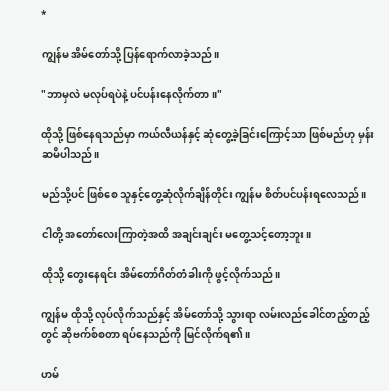*

ကျွန်မ အိမ်တော်သို့ ပြန်ရောက်လာခဲ့သည်။

"ဘာမှလဲ မလုပ်ရပဲနဲ့ ပင်ပန်းနေလိုက်တာ။"

ထိုသို့ ဖြစ်နေရသည်မှာ ကယ်လီယန်နှင့် ဆုံတွေ့ခဲ့ခြင်းကြောင့်သာ ဖြစ်မည်ဟု မှန်းဆမိပါသည်။

မည်သို့ပင် ဖြစ်စေ သူနှင့်တွေ့ဆုံလိုက်ချိန်တိုင်း ကျွန်မ စိတ်ပင်ပန်းရလေသည်။

ငါတို့ အတော်လေးကြာတဲ့အထိ အချင်းချင်း မတွေ့သင့်တော့ဘူး။

ထိုသို့ တွေးနေရင်း အိမ်တော်ဂိတ်တံခါးကို ဖွင့်လိုက်သည်။

ကျွန်မ ထိုသို့ လုပ်လိုက်သည်နှင့် အိမ်တော်သို့ သွားရာ လမ်းလည်ခေါင်တည့်တည့်တွင် ဆိုဗက်စ်စတာ ရပ်နေသည်ကို မြင်လိုက်ရ၏။

ဟမ်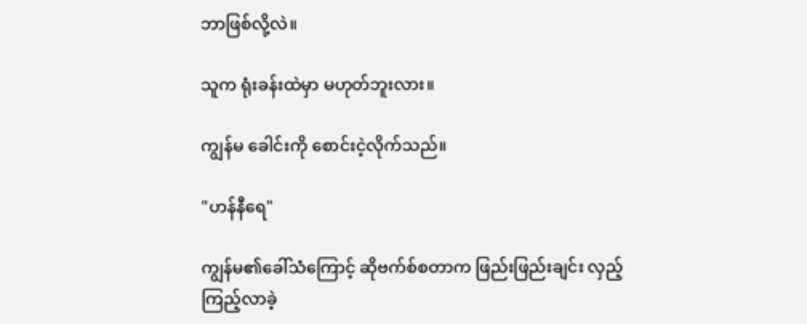ဘာဖြစ်လို့လဲ။

သူက ရုံးခန်းထဲမှာ မဟုတ်ဘူးလား။

ကျွန်မ ခေါင်းကို စောင်းငဲ့လိုက်သည်။

"ဟန်နီရေ"

ကျွန်မ၏ခေါ်သံကြောင့် ဆိုဗက်စ်စတာက ဖြည်းဖြည်းချင်း လှည့်ကြည့်လာခဲ့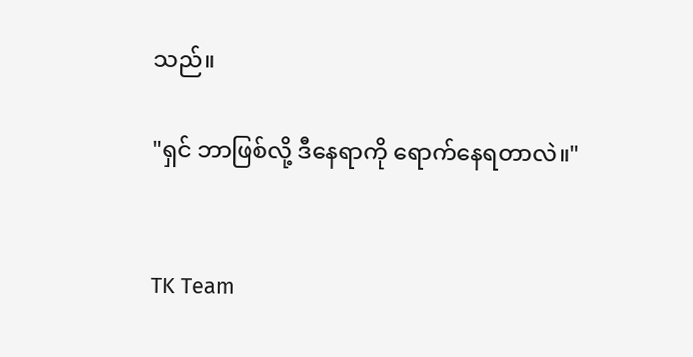သည်။

"ရှင် ဘာဖြစ်လို့ ဒီနေရာကို ရောက်နေရတာလဲ။"


TK Team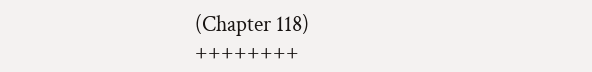(Chapter 118)
++++++++